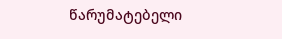წარუმატებელი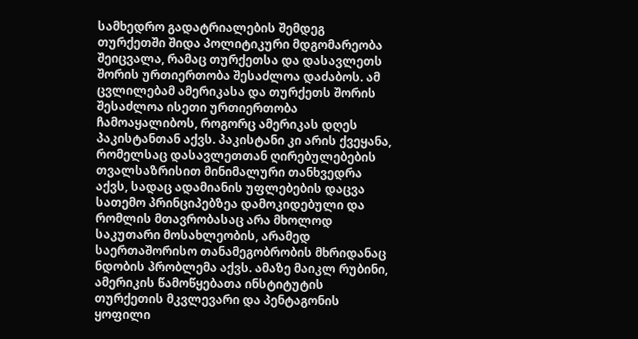სამხედრო გადატრიალების შემდეგ თურქეთში შიდა პოლიტიკური მდგომარეობა შეიცვალა, რამაც თურქეთსა და დასავლეთს შორის ურთიერთობა შესაძლოა დაძაბოს. ამ ცვლილებამ ამერიკასა და თურქეთს შორის შესაძლოა ისეთი ურთიერთობა ჩამოაყალიბოს, როგორც ამერიკას დღეს პაკისტანთან აქვს. პაკისტანი კი არის ქვეყანა, რომელსაც დასავლეთთან ღირებულებების თვალსაზრისით მინიმალური თანხვედრა აქვს, სადაც ადამიანის უფლებების დაცვა სათემო პრინციპებზეა დამოკიდებული და რომლის მთავრობასაც არა მხოლოდ საკუთარი მოსახლეობის, არამედ საერთაშორისო თანამეგობრობის მხრიდანაც ნდობის პრობლემა აქვს. ამაზე მაიკლ რუბინი, ამერიკის წამოწყებათა ინსტიტუტის თურქეთის მკვლევარი და პენტაგონის ყოფილი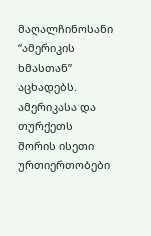მაღალჩინოსანი “ამერიკის ხმასთან” აცხადებს.
ამერიკასა და თურქეთს შორის ისეთი ურთიერთობები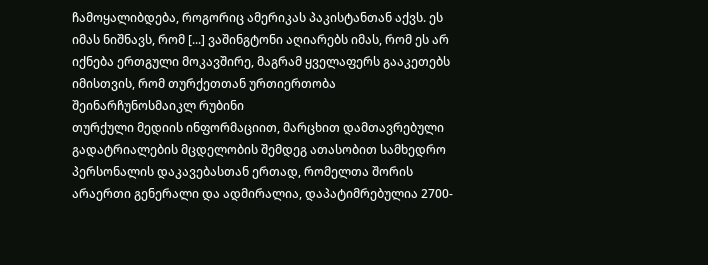ჩამოყალიბდება, როგორიც ამერიკას პაკისტანთან აქვს. ეს იმას ნიშნავს, რომ [...] ვაშინგტონი აღიარებს იმას, რომ ეს არ იქნება ერთგული მოკავშირე, მაგრამ ყველაფერს გააკეთებს იმისთვის, რომ თურქეთთან ურთიერთობა შეინარჩუნოსმაიკლ რუბინი
თურქული მედიის ინფორმაციით, მარცხით დამთავრებული გადატრიალების მცდელობის შემდეგ ათასობით სამხედრო პერსონალის დაკავებასთან ერთად, რომელთა შორის არაერთი გენერალი და ადმირალია, დაპატიმრებულია 2700-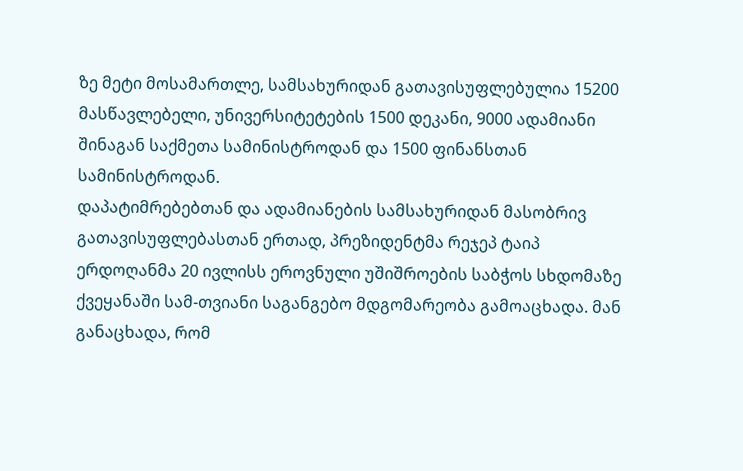ზე მეტი მოსამართლე, სამსახურიდან გათავისუფლებულია 15200 მასწავლებელი, უნივერსიტეტების 1500 დეკანი, 9000 ადამიანი შინაგან საქმეთა სამინისტროდან და 1500 ფინანსთან სამინისტროდან.
დაპატიმრებებთან და ადამიანების სამსახურიდან მასობრივ გათავისუფლებასთან ერთად, პრეზიდენტმა რეჯეპ ტაიპ ერდოღანმა 20 ივლისს ეროვნული უშიშროების საბჭოს სხდომაზე ქვეყანაში სამ-თვიანი საგანგებო მდგომარეობა გამოაცხადა. მან განაცხადა, რომ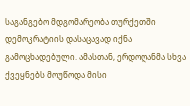საგანგებო მდგომარეობა თურქეთში დემოკრატიის დასაცავად იქნა გამოცხადებული. ამასთან, ერდოღანმა სხვა ქვეყნებს მოუწოდა მისი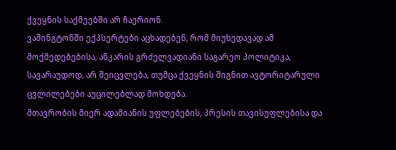ქვეყნის საქმეებში არ ჩაერიონ.
ვაშინგტონში ექპსერტები აცხადებენ, რომ მიუხედავად ამ მოქმედებებისა, ანკარის გრძელვადიანი საგარეო პოლიტიკა, სავარაუდოდ, არ შეიცვლება, თუმცა ქვეყნის შიგნით ავტორიტარული ცვლილებები აუცილებლად მოხდება.
მთავრობის მიერ ადამიანის უფლებების, პრესის თავისუფლებისა და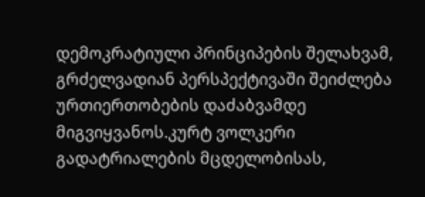დემოკრატიული პრინციპების შელახვამ, გრძელვადიან პერსპექტივაში შეიძლება ურთიერთობების დაძაბვამდე მიგვიყვანოს.კურტ ვოლკერი
გადატრიალების მცდელობისას,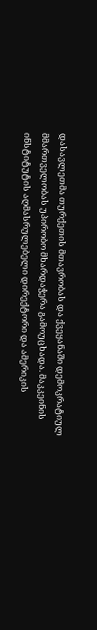დასავლეთმა თურქეთის მთავრობას და ქვეყანაში დემოკრატიულ მმართველობას უპირობო მხარდაჭერა გამოუცხადა. მაკკეინის ინსტიტუტის აღმასრულებელი დირექტორი და ამერიკის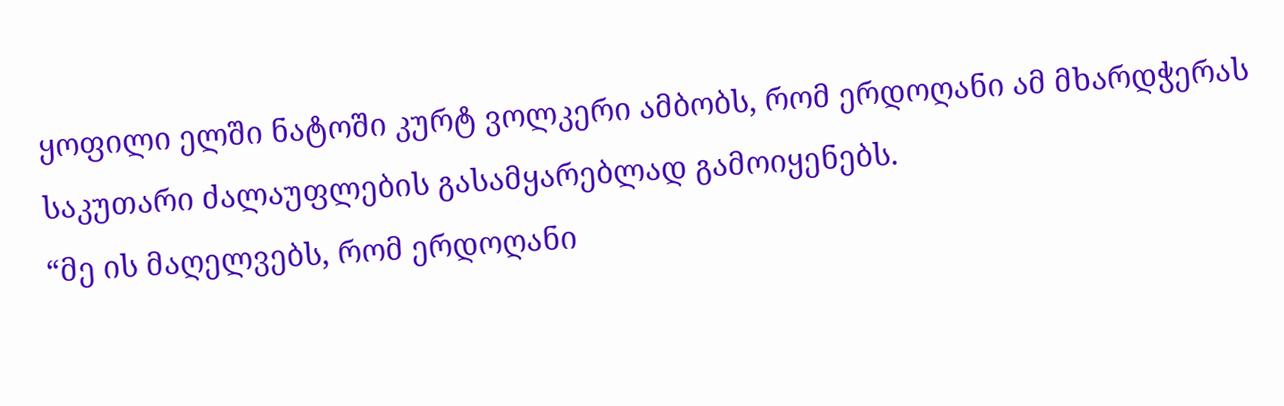ყოფილი ელში ნატოში კურტ ვოლკერი ამბობს, რომ ერდოღანი ამ მხარდჭერას საკუთარი ძალაუფლების გასამყარებლად გამოიყენებს.
“მე ის მაღელვებს, რომ ერდოღანი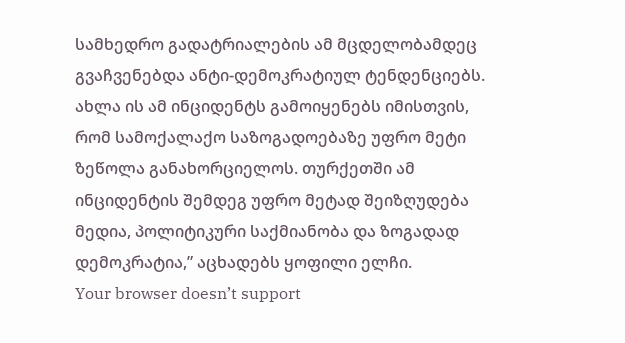სამხედრო გადატრიალების ამ მცდელობამდეც გვაჩვენებდა ანტი-დემოკრატიულ ტენდენციებს. ახლა ის ამ ინციდენტს გამოიყენებს იმისთვის, რომ სამოქალაქო საზოგადოებაზე უფრო მეტი ზეწოლა განახორციელოს. თურქეთში ამ ინციდენტის შემდეგ უფრო მეტად შეიზღუდება მედია, პოლიტიკური საქმიანობა და ზოგადად დემოკრატია,” აცხადებს ყოფილი ელჩი.
Your browser doesn’t support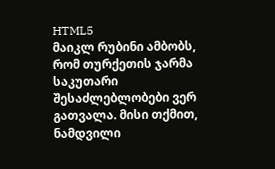HTML5
მაიკლ რუბინი ამბობს, რომ თურქეთის ჯარმა საკუთარი შესაძლებლობები ვერ გათვალა. მისი თქმით, ნამდვილი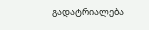გადატრიალება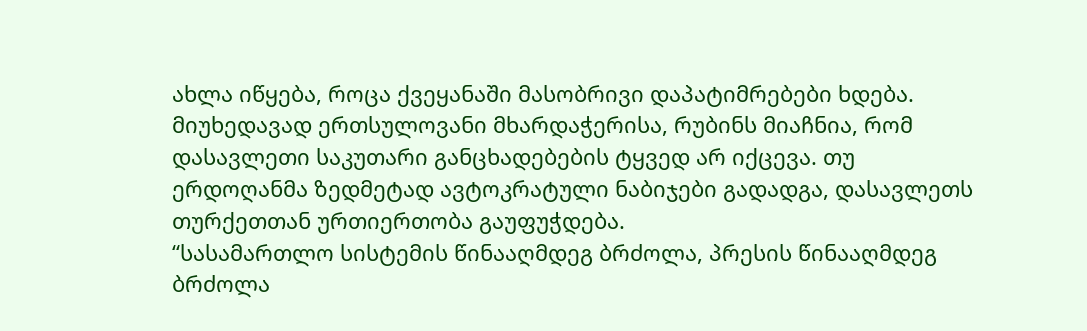ახლა იწყება, როცა ქვეყანაში მასობრივი დაპატიმრებები ხდება. მიუხედავად ერთსულოვანი მხარდაჭერისა, რუბინს მიაჩნია, რომ დასავლეთი საკუთარი განცხადებების ტყვედ არ იქცევა. თუ ერდოღანმა ზედმეტად ავტოკრატული ნაბიჯები გადადგა, დასავლეთს თურქეთთან ურთიერთობა გაუფუჭდება.
“სასამართლო სისტემის წინააღმდეგ ბრძოლა, პრესის წინააღმდეგ ბრძოლა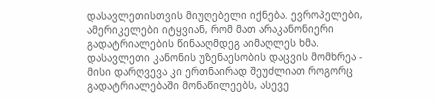დასავლეთისთვის მიუღებელი იქნება. ევროპელები, ამერიკელები იტყვიან, რომ მათ არაკანონიერი გადატრიალების წინააღმდეგ აიმაღლეს ხმა. დასავლეთი კანონის უზენაესობის დაცვის მომხრეა - მისი დარღვევა კი ერთნაირად შეუძლიათ როგორც გადატრიალებაში მონაწილეებს, ასევე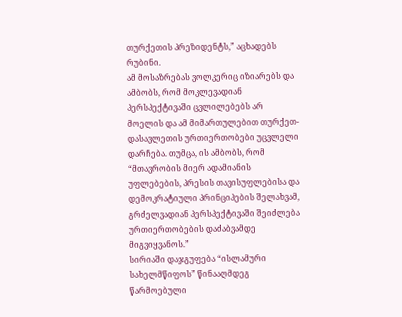თურქეთის პრეზიდენტს,” აცხადებს რუბინი.
ამ მოსაზრებას ვოლკერიც იზიარებს და ამბობს, რომ მოკლევადიან პერსპექტივაში ცვლილებებს არ მოელის და ამ მიმართულებით თურქეთ-დასავლეთის ურთიერთობები უცვლელი დარჩება. თუმცა, ის ამბობს, რომ “მთავრობის მიერ ადამიანის უფლებების, პრესის თავისუფლებისა და დემოკრატიული პრინციპების შელახვამ, გრძელვადიან პერსპექტივაში შეიძლება ურთიერთობების დაძაბვამდე მიგვიყვანოს.”
სირიაში დაჯგუფება “ისლამური სახელმწიფოს” წინააღმდეგ წარმოებული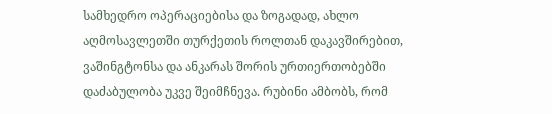სამხედრო ოპერაციებისა და ზოგადად, ახლო აღმოსავლეთში თურქეთის როლთან დაკავშირებით, ვაშინგტონსა და ანკარას შორის ურთიერთობებში დაძაბულობა უკვე შეიმჩნევა. რუბინი ამბობს, რომ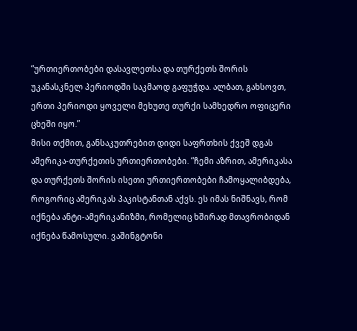“ურთიერთობები დასავლეთსა და თურქეთს შორის უკანასკნელ პერიოდში საკმაოდ გაფუჭდა. ალბათ, გახსოვთ, ერთი პერიოდი ყოველი მეხუთე თურქი სამხედრო ოფიცერი ცხეში იყო.”
მისი თქმით, განსაკუთრებით დიდი საფრთხის ქვეშ დგას ამერიკა-თურქეთის ურთიერთობები. “ჩემი აზრით, ამერიკასა და თურქეთს შორის ისეთი ურთიერთობები ჩამოყალიბდება, როგორიც ამერიკას პაკისტანთან აქვს. ეს იმას ნიშნავს, რომ იქნება ანტი-ამერიკანიზმი, რომელიც ხშირად მთავრობიდან იქნება წამოსული. ვაშინგტონი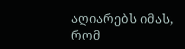აღიარებს იმას, რომ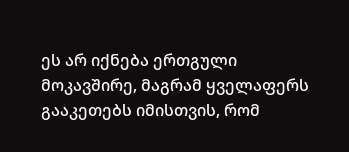ეს არ იქნება ერთგული მოკავშირე, მაგრამ ყველაფერს გააკეთებს იმისთვის, რომ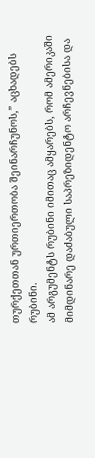თურქეთთან ურთიერთობა შეინარჩუნოს,” აცხადებს რუბინი.
ამ არგუმენტს რუბინი იმითაც ამყარებს, რომ ამერიკაში მიმდინარე დაძაბული საპრეზიდენტო არჩევნებისა და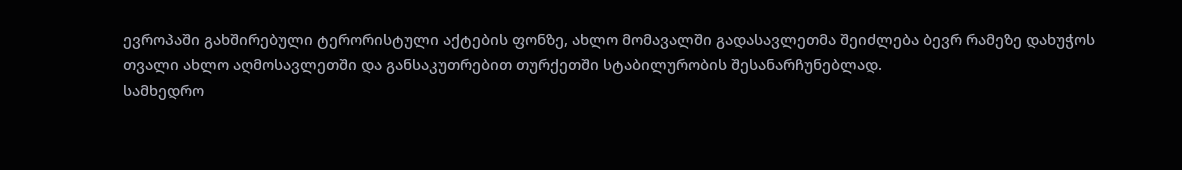ევროპაში გახშირებული ტერორისტული აქტების ფონზე, ახლო მომავალში გადასავლეთმა შეიძლება ბევრ რამეზე დახუჭოს თვალი ახლო აღმოსავლეთში და განსაკუთრებით თურქეთში სტაბილურობის შესანარჩუნებლად.
სამხედრო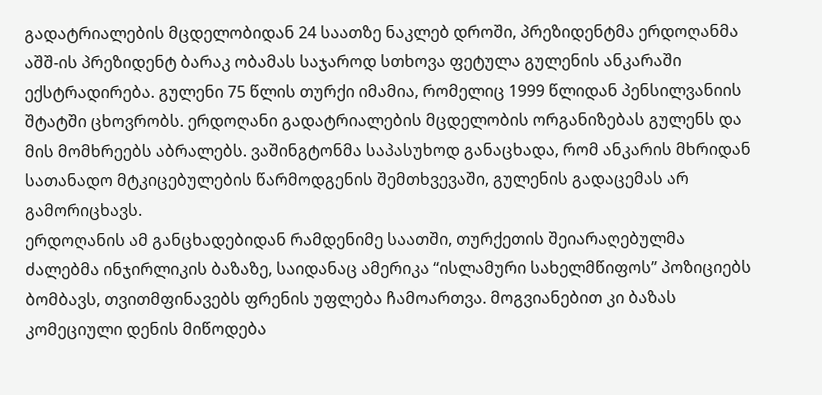გადატრიალების მცდელობიდან 24 საათზე ნაკლებ დროში, პრეზიდენტმა ერდოღანმა აშშ-ის პრეზიდენტ ბარაკ ობამას საჯაროდ სთხოვა ფეტულა გულენის ანკარაში ექსტრადირება. გულენი 75 წლის თურქი იმამია, რომელიც 1999 წლიდან პენსილვანიის შტატში ცხოვრობს. ერდოღანი გადატრიალების მცდელობის ორგანიზებას გულენს და მის მომხრეებს აბრალებს. ვაშინგტონმა საპასუხოდ განაცხადა, რომ ანკარის მხრიდან სათანადო მტკიცებულების წარმოდგენის შემთხვევაში, გულენის გადაცემას არ გამორიცხავს.
ერდოღანის ამ განცხადებიდან რამდენიმე საათში, თურქეთის შეიარაღებულმა ძალებმა ინჯირლიკის ბაზაზე, საიდანაც ამერიკა “ისლამური სახელმწიფოს” პოზიციებს ბომბავს, თვითმფინავებს ფრენის უფლება ჩამოართვა. მოგვიანებით კი ბაზას კომეციული დენის მიწოდება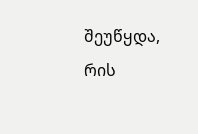შეუწყდა, რის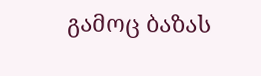გამოც ბაზას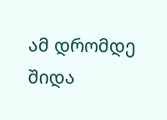ამ დრომდე შიდა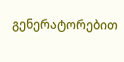გენერატორებით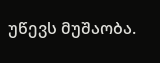უწევს მუშაობა.